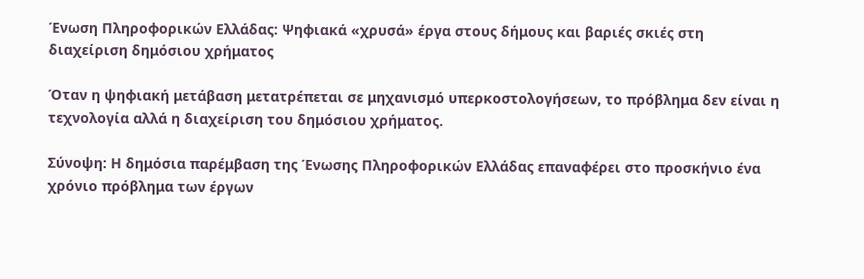Ένωση Πληροφορικών Ελλάδας: Ψηφιακά «χρυσά» έργα στους δήμους και βαριές σκιές στη διαχείριση δημόσιου χρήματος

Όταν η ψηφιακή μετάβαση μετατρέπεται σε μηχανισμό υπερκοστολογήσεων, το πρόβλημα δεν είναι η τεχνολογία αλλά η διαχείριση του δημόσιου χρήματος.

Σύνοψη: Η δημόσια παρέμβαση της Ένωσης Πληροφορικών Ελλάδας επαναφέρει στο προσκήνιο ένα χρόνιο πρόβλημα των έργων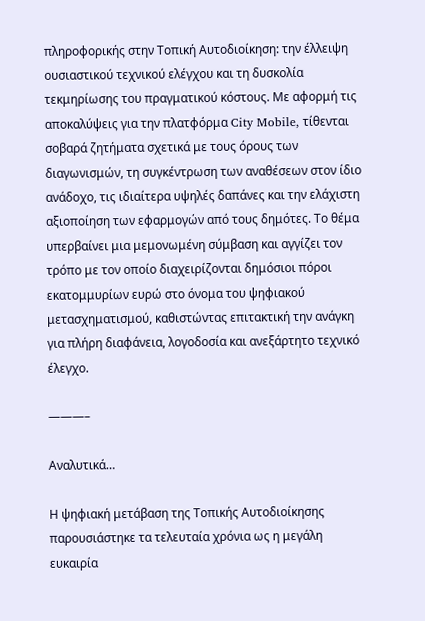πληροφορικής στην Τοπική Αυτοδιοίκηση: την έλλειψη ουσιαστικού τεχνικού ελέγχου και τη δυσκολία τεκμηρίωσης του πραγματικού κόστους. Με αφορμή τις αποκαλύψεις για την πλατφόρμα City Mobile, τίθενται σοβαρά ζητήματα σχετικά με τους όρους των διαγωνισμών, τη συγκέντρωση των αναθέσεων στον ίδιο ανάδοχο, τις ιδιαίτερα υψηλές δαπάνες και την ελάχιστη αξιοποίηση των εφαρμογών από τους δημότες. Το θέμα υπερβαίνει μια μεμονωμένη σύμβαση και αγγίζει τον τρόπο με τον οποίο διαχειρίζονται δημόσιοι πόροι εκατομμυρίων ευρώ στο όνομα του ψηφιακού μετασχηματισμού, καθιστώντας επιτακτική την ανάγκη για πλήρη διαφάνεια, λογοδοσία και ανεξάρτητο τεχνικό έλεγχο.

———–

Αναλυτικά…

Η ψηφιακή μετάβαση της Τοπικής Αυτοδιοίκησης παρουσιάστηκε τα τελευταία χρόνια ως η μεγάλη ευκαιρία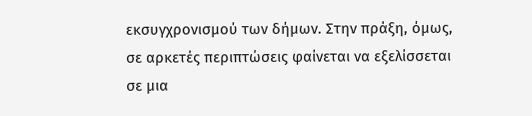εκσυγχρονισμού των δήμων. Στην πράξη, όμως, σε αρκετές περιπτώσεις φαίνεται να εξελίσσεται σε μια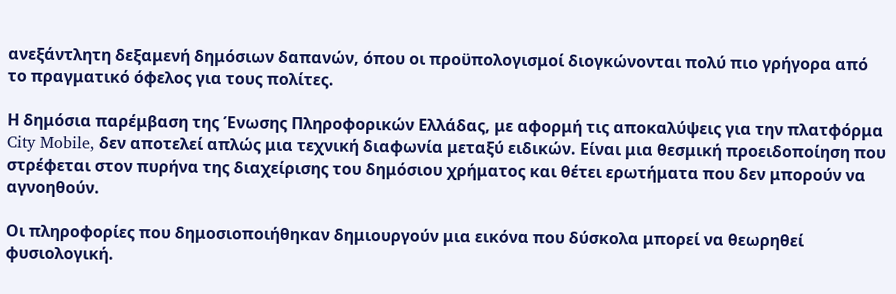ανεξάντλητη δεξαμενή δημόσιων δαπανών, όπου οι προϋπολογισμοί διογκώνονται πολύ πιο γρήγορα από το πραγματικό όφελος για τους πολίτες.

Η δημόσια παρέμβαση της Ένωσης Πληροφορικών Ελλάδας, με αφορμή τις αποκαλύψεις για την πλατφόρμα City Mobile, δεν αποτελεί απλώς μια τεχνική διαφωνία μεταξύ ειδικών. Είναι μια θεσμική προειδοποίηση που στρέφεται στον πυρήνα της διαχείρισης του δημόσιου χρήματος και θέτει ερωτήματα που δεν μπορούν να αγνοηθούν.

Οι πληροφορίες που δημοσιοποιήθηκαν δημιουργούν μια εικόνα που δύσκολα μπορεί να θεωρηθεί φυσιολογική.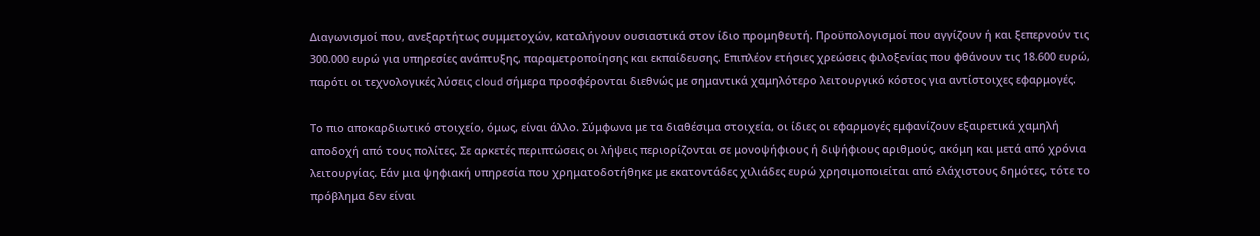Διαγωνισμοί που, ανεξαρτήτως συμμετοχών, καταλήγουν ουσιαστικά στον ίδιο προμηθευτή. Προϋπολογισμοί που αγγίζουν ή και ξεπερνούν τις 300.000 ευρώ για υπηρεσίες ανάπτυξης, παραμετροποίησης και εκπαίδευσης. Επιπλέον ετήσιες χρεώσεις φιλοξενίας που φθάνουν τις 18.600 ευρώ, παρότι οι τεχνολογικές λύσεις cloud σήμερα προσφέρονται διεθνώς με σημαντικά χαμηλότερο λειτουργικό κόστος για αντίστοιχες εφαρμογές.

Το πιο αποκαρδιωτικό στοιχείο, όμως, είναι άλλο. Σύμφωνα με τα διαθέσιμα στοιχεία, οι ίδιες οι εφαρμογές εμφανίζουν εξαιρετικά χαμηλή αποδοχή από τους πολίτες. Σε αρκετές περιπτώσεις οι λήψεις περιορίζονται σε μονοψήφιους ή διψήφιους αριθμούς, ακόμη και μετά από χρόνια λειτουργίας. Εάν μια ψηφιακή υπηρεσία που χρηματοδοτήθηκε με εκατοντάδες χιλιάδες ευρώ χρησιμοποιείται από ελάχιστους δημότες, τότε το πρόβλημα δεν είναι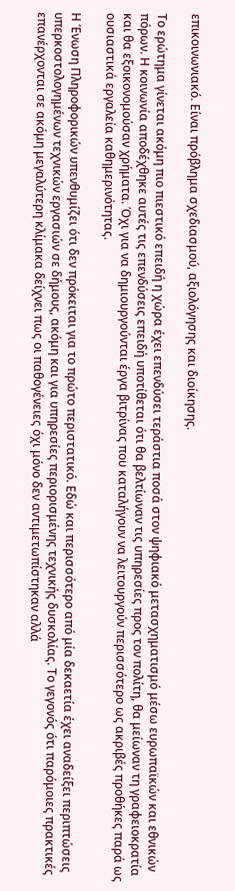επικοινωνιακό. Είναι πρόβλημα σχεδιασμού, αξιολόγησης και διοίκησης.

Το ερώτημα γίνεται ακόμη πιο πιεστικό επειδή η χώρα έχει επενδύσει τεράστια ποσά στον ψηφιακό μετασχηματισμό μέσω ευρωπαϊκών και εθνικών πόρων. Η κοινωνία αποδέχθηκε αυτές τις επενδύσεις επειδή υποτίθεται ότι θα βελτίωναν τις υπηρεσίες προς τον πολίτη, θα μείωναν τη γραφειοκρατία και θα εξοικονομούσαν χρήματα. Όχι για να δημιουργούνται έργα βιτρίνας που καταλήγουν να λειτουργούν περισσότερο ως ακριβές προθήκες παρά ως ουσιαστικά εργαλεία καθημερινότητας.

Η Ένωση Πληροφορικών υπενθυμίζει ότι δεν πρόκειται για το πρώτο περιστατικό. Εδώ και περισσότερο από μία δεκαετία έχει αναδείξει περιπτώσεις υπερκοστολογημένων τεχνικών εργασιών σε δήμους, ακόμη και για υπηρεσίες περιορισμένης τεχνικής δυσκολίας. Το γεγονός ότι παρόμοιες πρακτικές επανέρχονται σε ακόμη μεγαλύτερη κλίμακα δείχνει πως οι παθογένειες όχι μόνο δεν αντιμετωπίστηκαν αλλά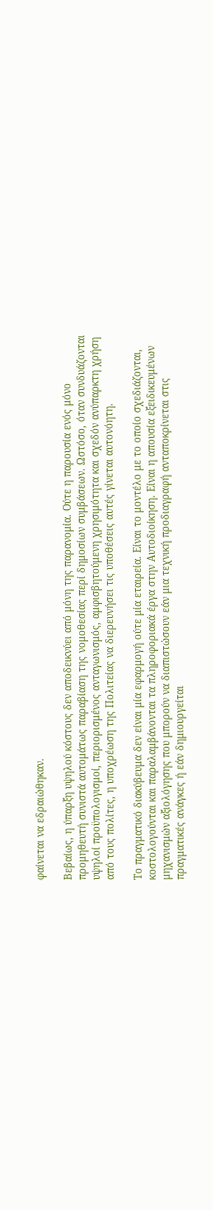φαίνεται να εδραιώθηκαν.

Βεβαίως, η ύπαρξη υψηλού κόστους δεν αποδεικνύει από μόνη της παρανομία. Ούτε η παρουσία ενός μόνο προμηθευτή συνιστά αυτομάτως παραβίαση της νομοθεσίας περί δημοσίων συμβάσεων. Ωστόσο, όταν συνδυάζονται υψηλοί προϋπολογισμοί, περιορισμένος ανταγωνισμός, αμφισβητούμενη χρησιμότητα και σχεδόν ανύπαρκτη χρήση από τους πολίτες, η υποχρέωση της Πολιτείας να διερευνήσει τις υποθέσεις αυτές γίνεται αυτονόητη.

Το πραγματικό διακύβευμα δεν είναι μία εφαρμογή ούτε μία εταιρεία. Είναι το μοντέλο με το οποίο σχεδιάζονται, κοστολογούνται και παραλαμβάνονται τα πληροφοριακά έργα στην Αυτοδιοίκηση. Είναι η απουσία εξειδικευμένων μηχανισμών αξιολόγησης που μπορούν να διαπιστώσουν εάν μια τεχνική προδιαγραφή ανταποκρίνεται στις πραγματικές ανάγκες ή εάν δημιουργείται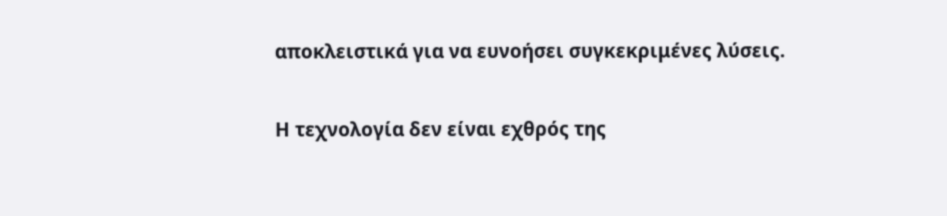αποκλειστικά για να ευνοήσει συγκεκριμένες λύσεις.

Η τεχνολογία δεν είναι εχθρός της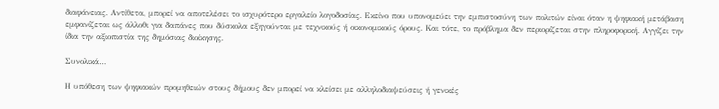διαφάνειας. Αντίθετα, μπορεί να αποτελέσει το ισχυρότερο εργαλείο λογοδοσίας. Εκείνο που υπονομεύει την εμπιστοσύνη των πολιτών είναι όταν η ψηφιακή μετάβαση εμφανίζεται ως άλλοθι για δαπάνες που δύσκολα εξηγούνται με τεχνικούς ή οικονομικούς όρους. Και τότε, το πρόβλημα δεν περιορίζεται στην πληροφορική. Αγγίζει την ίδια την αξιοπιστία της δημόσιας διοίκησης.

Συνολικά…

Η υπόθεση των ψηφιακών προμηθειών στους δήμους δεν μπορεί να κλείσει με αλληλοδιαψεύσεις ή γενικές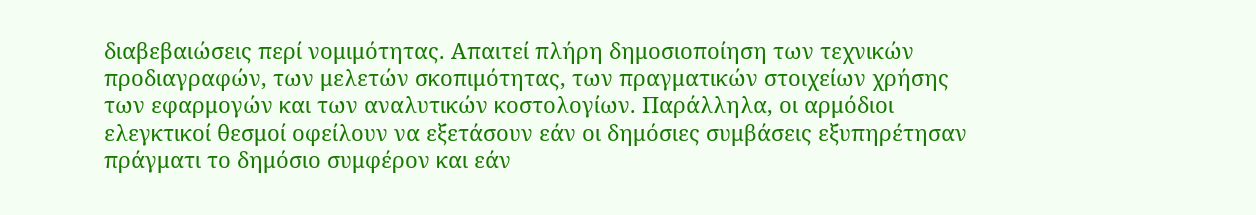διαβεβαιώσεις περί νομιμότητας. Απαιτεί πλήρη δημοσιοποίηση των τεχνικών προδιαγραφών, των μελετών σκοπιμότητας, των πραγματικών στοιχείων χρήσης των εφαρμογών και των αναλυτικών κοστολογίων. Παράλληλα, οι αρμόδιοι ελεγκτικοί θεσμοί οφείλουν να εξετάσουν εάν οι δημόσιες συμβάσεις εξυπηρέτησαν πράγματι το δημόσιο συμφέρον και εάν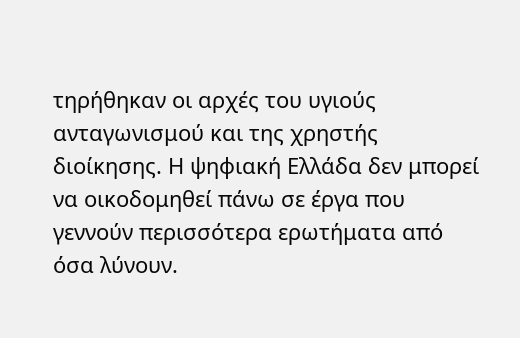τηρήθηκαν οι αρχές του υγιούς ανταγωνισμού και της χρηστής διοίκησης. Η ψηφιακή Ελλάδα δεν μπορεί να οικοδομηθεί πάνω σε έργα που γεννούν περισσότερα ερωτήματα από όσα λύνουν.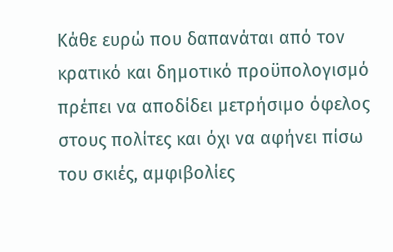Κάθε ευρώ που δαπανάται από τον κρατικό και δημοτικό προϋπολογισμό πρέπει να αποδίδει μετρήσιμο όφελος στους πολίτες και όχι να αφήνει πίσω του σκιές, αμφιβολίες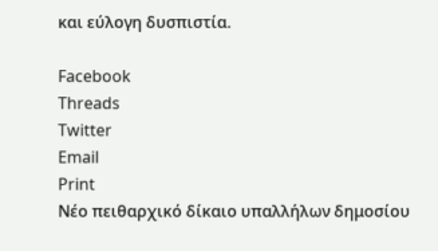και εύλογη δυσπιστία.

Facebook
Threads
Twitter
Email
Print
Νέο πειθαρχικό δίκαιο υπαλλήλων δημοσίου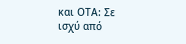και ΟΤΑ: Σε ισχύ από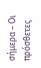σήμερα – Οι πρόσθετες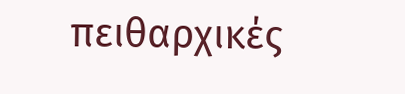πειθαρχικές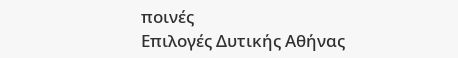ποινές
Επιλογές Δυτικής Αθήνας